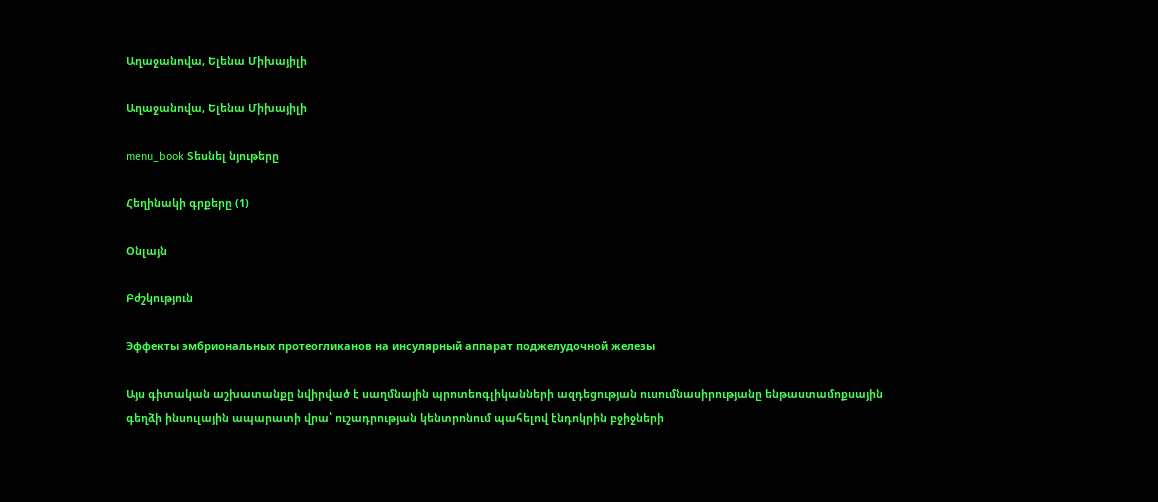Աղաջանովա, Ելենա Միխայիլի

Աղաջանովա, Ելենա Միխայիլի

menu_book Տեսնել նյութերը

Հեղինակի գրքերը (1)

Օնլայն

Բժշկություն

Эффекты эмбриональных протеогликанов на инсулярный аппарат поджелудочной железы

Այս գիտական աշխատանքը նվիրված է սաղմնային պրոտեոգլիկանների ազդեցության ուսումնասիրությանը ենթաստամոքսային գեղձի ինսուլային ապարատի վրա՝ ուշադրության կենտրոնում պահելով էնդոկրին բջիջների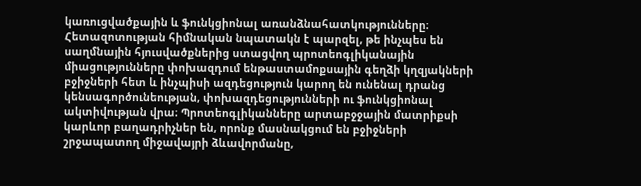կառուցվածքային և ֆունկցիոնալ առանձնահատկությունները։ Հետազոտության հիմնական նպատակն է պարզել, թե ինչպես են սաղմնային հյուսվածքներից ստացվող պրոտեոգլիկանային միացությունները փոխազդում ենթաստամոքսային գեղձի կղզյակների բջիջների հետ և ինչպիսի ազդեցություն կարող են ունենալ դրանց կենսագործունեության, փոխազդեցությունների ու ֆունկցիոնալ ակտիվության վրա։ Պրոտեոգլիկանները արտաբջջային մատրիքսի կարևոր բաղադրիչներ են, որոնք մասնակցում են բջիջների շրջապատող միջավայրի ձևավորմանը,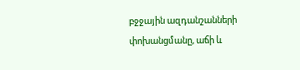բջջային ազդանշանների փոխանցմանը, աճի և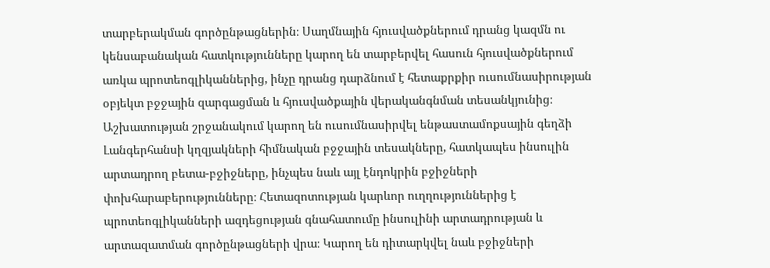տարբերակման գործընթացներին։ Սաղմնային հյուսվածքներում դրանց կազմն ու կենսաբանական հատկությունները կարող են տարբերվել հասուն հյուսվածքներում առկա պրոտեոգլիկաններից, ինչը դրանց դարձնում է հետաքրքիր ուսումնասիրության օբյեկտ բջջային զարգացման և հյուսվածքային վերականգնման տեսանկյունից։ Աշխատության շրջանակում կարող են ուսումնասիրվել ենթաստամոքսային գեղձի Լանգերհանսի կղզյակների հիմնական բջջային տեսակները, հատկապես ինսուլին արտադրող բետա-բջիջները, ինչպես նաև այլ էնդոկրին բջիջների փոխհարաբերությունները։ Հետազոտության կարևոր ուղղություններից է պրոտեոգլիկանների ազդեցության գնահատումը ինսուլինի արտադրության և արտազատման գործընթացների վրա։ Կարող են դիտարկվել նաև բջիջների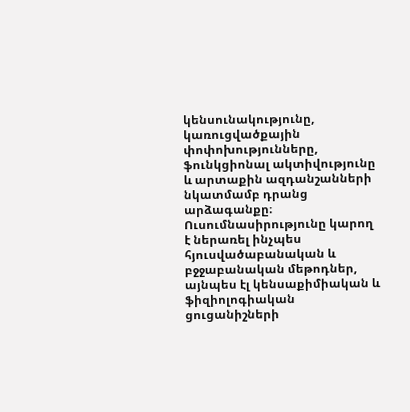կենսունակությունը, կառուցվածքային փոփոխությունները, ֆունկցիոնալ ակտիվությունը և արտաքին ազդանշանների նկատմամբ դրանց արձագանքը։ Ուսումնասիրությունը կարող է ներառել ինչպես հյուսվածաբանական և բջջաբանական մեթոդներ, այնպես էլ կենսաքիմիական և ֆիզիոլոգիական ցուցանիշների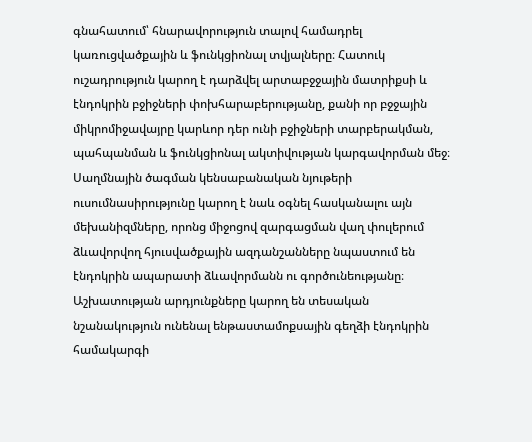գնահատում՝ հնարավորություն տալով համադրել կառուցվածքային և ֆունկցիոնալ տվյալները։ Հատուկ ուշադրություն կարող է դարձվել արտաբջջային մատրիքսի և էնդոկրին բջիջների փոխհարաբերությանը, քանի որ բջջային միկրոմիջավայրը կարևոր դեր ունի բջիջների տարբերակման, պահպանման և ֆունկցիոնալ ակտիվության կարգավորման մեջ։ Սաղմնային ծագման կենսաբանական նյութերի ուսումնասիրությունը կարող է նաև օգնել հասկանալու այն մեխանիզմները, որոնց միջոցով զարգացման վաղ փուլերում ձևավորվող հյուսվածքային ազդանշանները նպաստում են էնդոկրին ապարատի ձևավորմանն ու գործունեությանը։ Աշխատության արդյունքները կարող են տեսական նշանակություն ունենալ ենթաստամոքսային գեղձի էնդոկրին համակարգի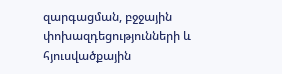զարգացման, բջջային փոխազդեցությունների և հյուսվածքային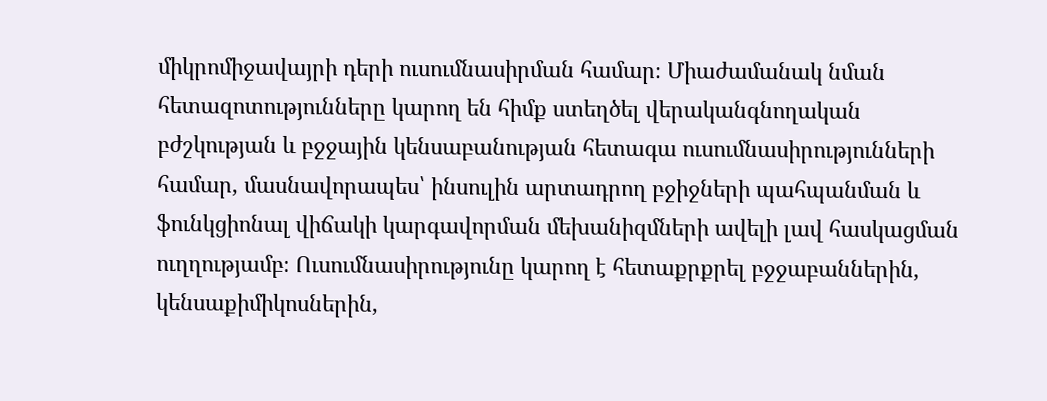միկրոմիջավայրի դերի ուսումնասիրման համար։ Միաժամանակ նման հետազոտությունները կարող են հիմք ստեղծել վերականգնողական բժշկության և բջջային կենսաբանության հետագա ուսումնասիրությունների համար, մասնավորապես՝ ինսուլին արտադրող բջիջների պահպանման և ֆունկցիոնալ վիճակի կարգավորման մեխանիզմների ավելի լավ հասկացման ուղղությամբ։ Ուսումնասիրությունը կարող է հետաքրքրել բջջաբաններին, կենսաքիմիկոսներին,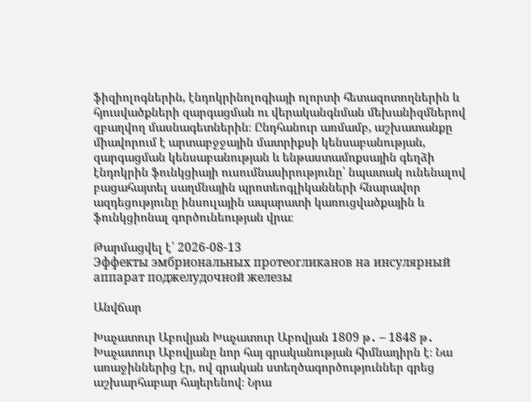ֆիզիոլոգներին, էնդոկրինոլոգիայի ոլորտի հետազոտողներին և հյուսվածքների զարգացման ու վերականգնման մեխանիզմներով զբաղվող մասնագետներին։ Ընդհանուր առմամբ, աշխատանքը միավորում է արտաբջջային մատրիքսի կենսաբանության, զարգացման կենսաբանության և ենթաստամոքսային գեղձի էնդոկրին ֆունկցիայի ուսումնասիրությունը՝ նպատակ ունենալով բացահայտել սաղմնային պրոտեոգլիկանների հնարավոր ազդեցությունը ինսուլային ապարատի կառուցվածքային և ֆունկցիոնալ գործունեության վրա։

Թարմացվել է՝ 2026-08-13
Эффекты эмбриональных протеогликанов на инсулярный аппарат поджелудочной железы

Անվճար

Խաչատուր Աբովյան Խաչատուր Աբովյան 1809 թ․ – 1848 թ․ Խաչատուր Աբովյանը նոր հայ գրականության հիմնադիրն է։ Նա առաջիններից էր, ով գրական ստեղծագործություններ գրեց աշխարհաբար հայերենով։ Նրա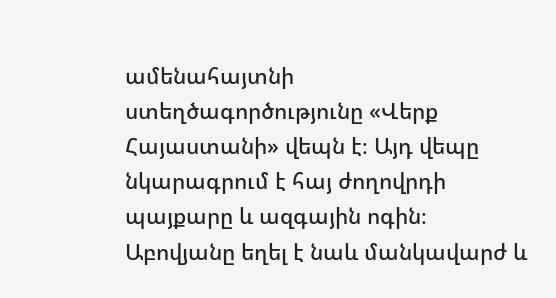ամենահայտնի ստեղծագործությունը «Վերք Հայաստանի» վեպն է։ Այդ վեպը նկարագրում է հայ ժողովրդի պայքարը և ազգային ոգին։ Աբովյանը եղել է նաև մանկավարժ և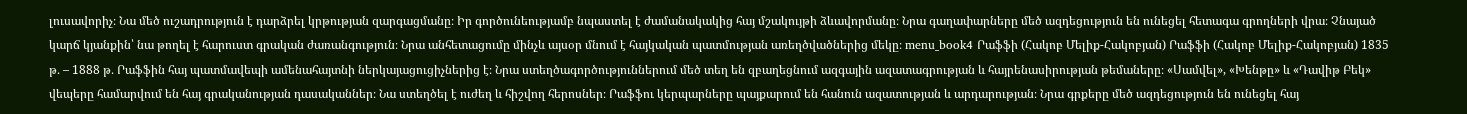լուսավորիչ։ Նա մեծ ուշադրություն է դարձրել կրթության զարգացմանը։ Իր գործունեությամբ նպաստել է ժամանակակից հայ մշակույթի ձևավորմանը։ Նրա գաղափարները մեծ ազդեցություն են ունեցել հետագա գրողների վրա։ Չնայած կարճ կյանքին՝ նա թողել է հարուստ գրական ժառանգություն։ Նրա անհետացումը մինչև այսօր մնում է հայկական պատմության առեղծվածներից մեկը։ menu_book4 Րաֆֆի (Հակոբ Մելիք-Հակոբյան) Րաֆֆի (Հակոբ Մելիք-Հակոբյան) 1835 թ․ – 1888 թ․ Րաֆֆին հայ պատմավեպի ամենահայտնի ներկայացուցիչներից է։ Նրա ստեղծագործություններում մեծ տեղ են զբաղեցնում ազգային ազատագրության և հայրենասիրության թեմաները։ «Սամվել», «Խենթը» և «Դավիթ Բեկ» վեպերը համարվում են հայ գրականության դասականներ։ Նա ստեղծել է ուժեղ և հիշվող հերոսներ։ Րաֆֆու կերպարները պայքարում են հանուն ազատության և արդարության։ Նրա գրքերը մեծ ազդեցություն են ունեցել հայ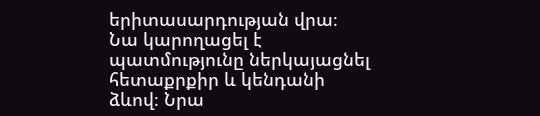երիտասարդության վրա։ Նա կարողացել է պատմությունը ներկայացնել հետաքրքիր և կենդանի ձևով։ Նրա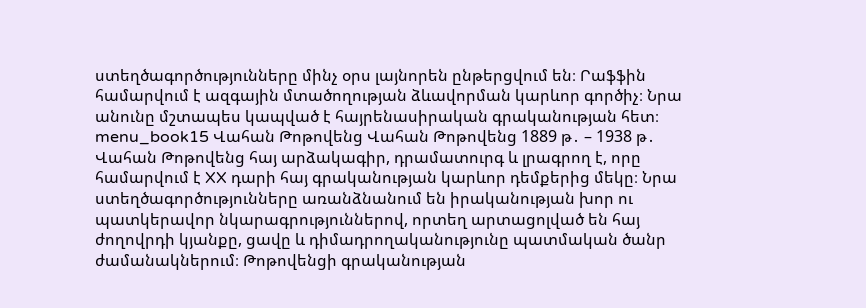ստեղծագործությունները մինչ օրս լայնորեն ընթերցվում են։ Րաֆֆին համարվում է ազգային մտածողության ձևավորման կարևոր գործիչ։ Նրա անունը մշտապես կապված է հայրենասիրական գրականության հետ։ menu_book15 Վահան Թոթովենց Վահան Թոթովենց 1889 թ․ – 1938 թ․ Վահան Թոթովենց հայ արձակագիր, դրամատուրգ և լրագրող է, որը համարվում է XX դարի հայ գրականության կարևոր դեմքերից մեկը։ Նրա ստեղծագործությունները առանձնանում են իրականության խոր ու պատկերավոր նկարագրություններով, որտեղ արտացոլված են հայ ժողովրդի կյանքը, ցավը և դիմադրողականությունը պատմական ծանր ժամանակներում։ Թոթովենցի գրականության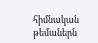հիմնական թեմաներն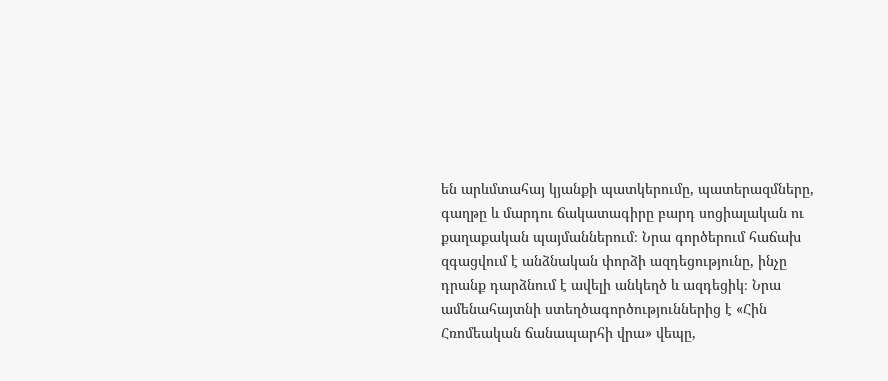են արևմտահայ կյանքի պատկերումը, պատերազմները, գաղթը և մարդու ճակատագիրը բարդ սոցիալական ու քաղաքական պայմաններում։ Նրա գործերում հաճախ զգացվում է անձնական փորձի ազդեցությունը, ինչը դրանք դարձնում է ավելի անկեղծ և ազդեցիկ։ Նրա ամենահայտնի ստեղծագործություններից է «Հին Հռոմեական ճանապարհի վրա» վեպը,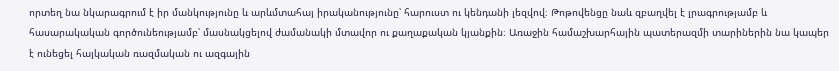որտեղ նա նկարագրում է իր մանկությունը և արևմտահայ իրականությունը՝ հարուստ ու կենդանի լեզվով։ Թոթովենցը նաև զբաղվել է լրագրությամբ և հասարակական գործունեությամբ՝ մասնակցելով ժամանակի մտավոր ու քաղաքական կյանքին։ Առաջին համաշխարհային պատերազմի տարիներին նա կապեր է ունեցել հայկական ռազմական ու ազգային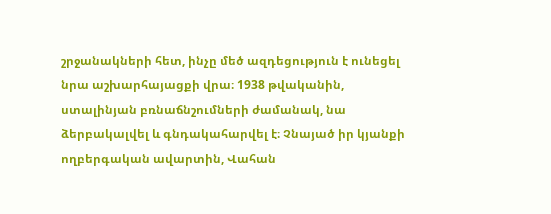շրջանակների հետ, ինչը մեծ ազդեցություն է ունեցել նրա աշխարհայացքի վրա։ 1938 թվականին, ստալինյան բռնաճնշումների ժամանակ, նա ձերբակալվել և գնդակահարվել է։ Չնայած իր կյանքի ողբերգական ավարտին, Վահան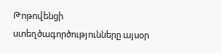Թոթովենցի ստեղծագործությունները այսօր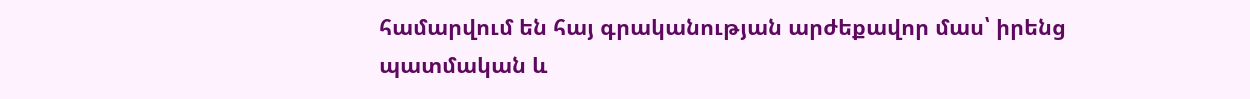համարվում են հայ գրականության արժեքավոր մաս՝ իրենց պատմական և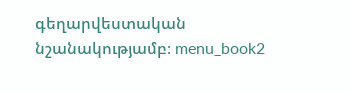գեղարվեստական նշանակությամբ։ menu_book2